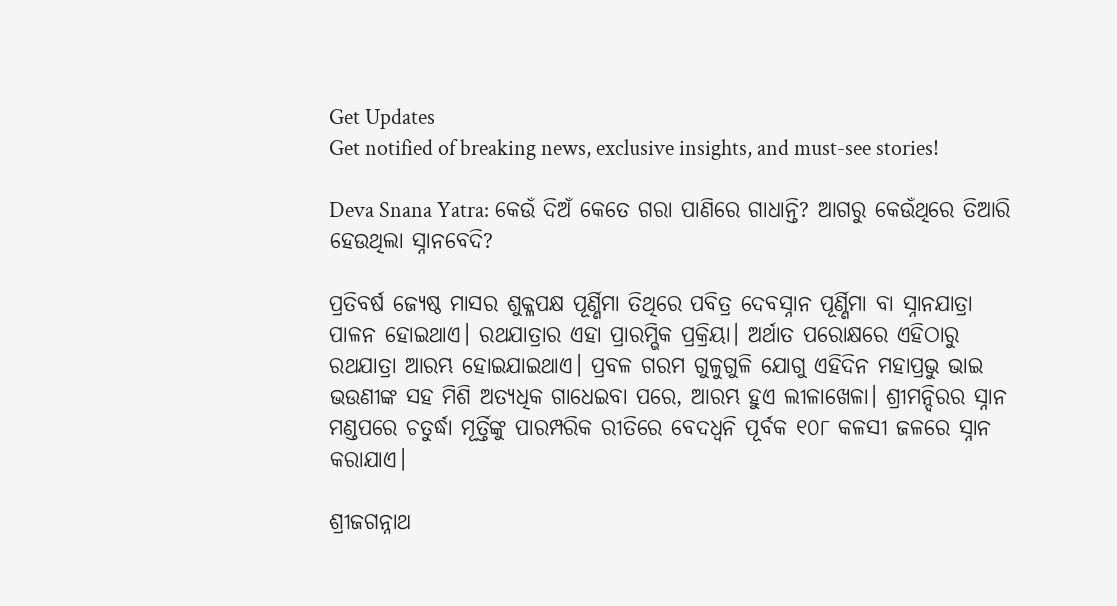Get Updates
Get notified of breaking news, exclusive insights, and must-see stories!

Deva Snana Yatra: କେଉଁ ଦିଅଁ କେତେ ଗରା ପାଣିରେ ଗାଧାନ୍ତି? ଆଗରୁ କେଉଁଥିରେ ତିଆରି ହେଉଥିଲା ସ୍ନାନବେଦି?

ପ୍ରତିବର୍ଷ ଜ୍ୟେଷ୍ଠ ମାସର ଶୁକ୍ଳପକ୍ଷ ପୂର୍ଣ୍ଣିମା ତିଥିରେ ପବିତ୍ର ଦେବସ୍ନାନ ପୂର୍ଣ୍ଣିମା ବା ସ୍ନାନଯାତ୍ରା ପାଳନ ହୋଇଥାଏ। ରଥଯାତ୍ରାର ଏହା ପ୍ରାରମ୍ଭିକ ପ୍ରକ୍ରିୟା। ଅର୍ଥାତ ପରୋକ୍ଷରେ ଏହିଠାରୁ ରଥଯାତ୍ରା ଆରମ୍ଭ ହୋଇଯାଇଥାଏ। ପ୍ରବଳ ଗରମ ଗୁଳୁଗୁଳି ଯୋଗୁ ଏହିଦିନ ମହାପ୍ରଭୁ ଭାଇ ଭଉଣୀଙ୍କ ସହ ମିଶି ଅତ୍ୟଧିକ ଗାଧେଇବା ପରେ, ଆରମ୍ଭ ହୁଏ ଲୀଳାଖେଳା। ଶ୍ରୀମନ୍ଦିରର ସ୍ନାନ ମଣ୍ଡପରେ ଚତୁର୍ଦ୍ଧା ମୂର୍ତ୍ତିଙ୍କୁ ପାରମ୍ପରିକ ରୀତିରେ ବେଦଧ୍ୱନି ପୂର୍ବକ ୧୦୮ କଳସୀ ଜଳରେ ସ୍ନାନ କରାଯାଏ।

ଶ୍ରୀଜଗନ୍ନାଥ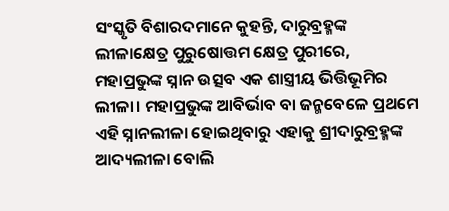ସଂସ୍କୃତି ବିଶାରଦମାନେ କୁହନ୍ତି, ଦାରୁବ୍ରହ୍ମଙ୍କ ଲୀଳାକ୍ଷେତ୍ର ପୁରୁଷୋତ୍ତମ କ୍ଷେତ୍ର ପୁରୀରେ, ମହାପ୍ରଭୁଙ୍କ ସ୍ନାନ ଉତ୍ସବ ଏକ ଶାସ୍ତ୍ରୀୟ ଭିତ୍ତିଭୂମିର ଲୀଳା। ମହାପ୍ରଭୁଙ୍କ ଆବିର୍ଭାବ ବା ଜନ୍ମବେଳେ ପ୍ରଥମେ ଏହି ସ୍ନାନଲୀଳା ହୋଇଥିବାରୁ ଏହାକୁ ଶ୍ରୀଦାରୁବ୍ରହ୍ମଙ୍କ ଆଦ୍ୟଲୀଳା ବୋଲି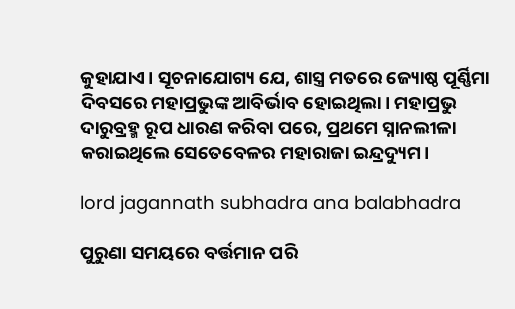କୁହାଯାଏ। ସୂଚନାଯୋଗ୍ୟ ଯେ, ଶାସ୍ତ୍ର ମତରେ ଜ୍ୟୋଷ୍ଠ ପୂର୍ଣ୍ଣିମା ଦିବସରେ ମହାପ୍ରଭୁଙ୍କ ଆବିର୍ଭାବ ହୋଇଥିଲା। ମହାପ୍ରଭୁ ଦାରୁବ୍ରହ୍ମ ରୂପ ଧାରଣ କରିବା ପରେ, ପ୍ରଥମେ ସ୍ନାନଲୀଳା କରାଇଥିଲେ ସେତେବେଳର ମହାରାଜା ଇନ୍ଦ୍ରଦ୍ୟୁମ।

lord jagannath subhadra ana balabhadra

ପୁରୁଣା ସମୟରେ ବର୍ତ୍ତମାନ ପରି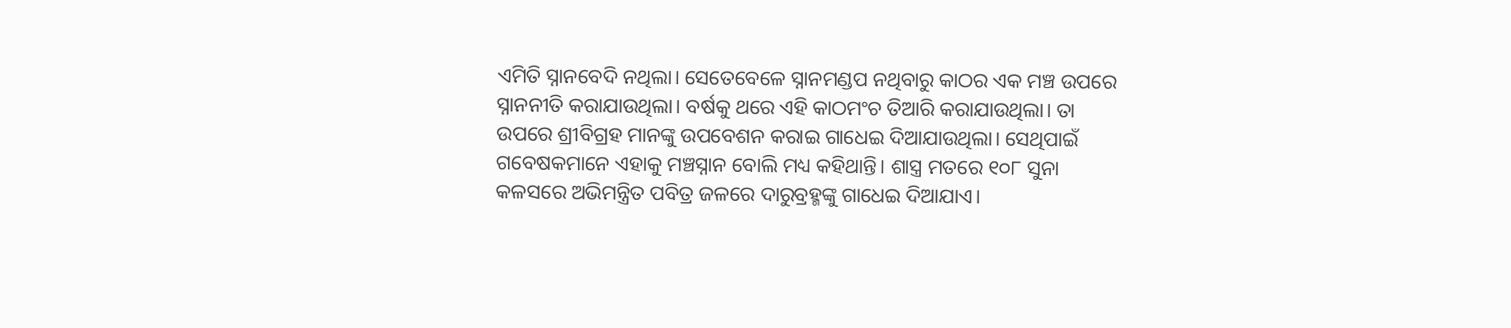ଏମିତି ସ୍ନାନବେଦି ନଥିଲା। ସେତେବେଳେ ସ୍ନାନମଣ୍ଡପ ନଥିବାରୁ କାଠର ଏକ ମଞ୍ଚ ଉପରେ ସ୍ନାନନୀତି କରାଯାଉଥିଲା। ବର୍ଷକୁ ଥରେ ଏହି କାଠମଂଚ ତିଆରି କରାଯାଉଥିଲା। ତା ଉପରେ ଶ୍ରୀବିଗ୍ରହ ମାନଙ୍କୁ ଉପବେଶନ କରାଇ ଗାଧେଇ ଦିଆଯାଉଥିଲା। ସେଥିପାଇଁ ଗବେଷକମାନେ ଏହାକୁ ମଞ୍ଚସ୍ନାନ ବୋଲି ମଧ୍ୟ କହିଥାନ୍ତି। ଶାସ୍ତ୍ର ମତରେ ୧୦୮ ସୁନା କଳସରେ ଅଭିମନ୍ତ୍ରିତ ପବିତ୍ର ଜଳରେ ଦାରୁବ୍ରହ୍ମଙ୍କୁ ଗାଧେଇ ଦିଆଯାଏ।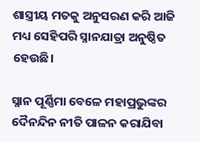ଶାସ୍ତ୍ରୀୟ ମତକୁ ଅନୁସରଣ କରି ଆଜି ମଧ୍ୟ ସେହିପରି ସ୍ନାନଯାତ୍ରା ଅନୁଷ୍ଠିତ ହେଉଛି।

ସ୍ନାନ ପୂର୍ଣ୍ଣିମା ବେଳେ ମହାପ୍ରଭୁଙ୍କର ଦୈନନ୍ଦିନ ନୀତି ପାଳନ କରାଯିବା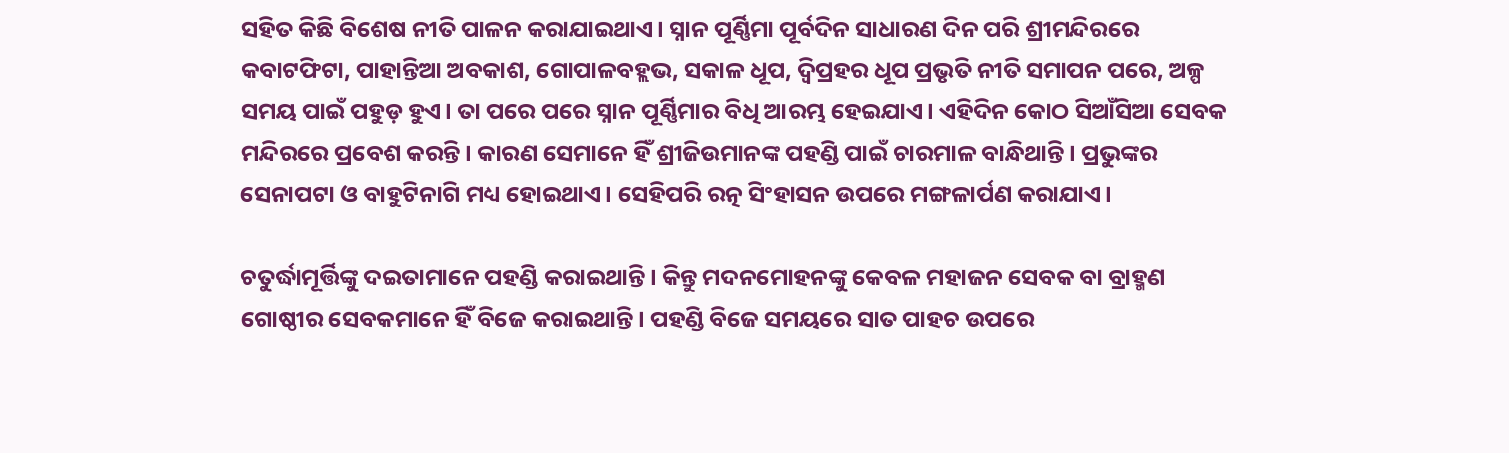ସହିତ କିଛି ବିଶେଷ ନୀତି ପାଳନ କରାଯାଇଥାଏ। ସ୍ନାନ ପୂର୍ଣ୍ଣିମା ପୂର୍ବଦିନ ସାଧାରଣ ଦିନ ପରି ଶ୍ରୀମନ୍ଦିରରେ କବାଟଫିଟା, ପାହାନ୍ତିଆ ଅବକାଶ, ଗୋପାଳବହ୍ଲଭ, ସକାଳ ଧୂପ, ଦ୍ବିପ୍ରହର ଧୂପ ପ୍ରଭୃତି ନୀତି ସମାପନ ପରେ, ଅଳ୍ପ ସମୟ ପାଇଁ ପହୁଡ଼ ହୁଏ। ତା ପରେ ପରେ ସ୍ନାନ ପୂର୍ଣ୍ଣିମାର ବିଧି ଆରମ୍ଭ ହେଇଯାଏ। ଏହିଦିନ କୋଠ ସିଆଁସିଆ ସେବକ ମନ୍ଦିରରେ ପ୍ରବେଶ କରନ୍ତି। କାରଣ ସେମାନେ ହିଁ ଶ୍ରୀଜିଉମାନଙ୍କ ପହଣ୍ଡି ପାଇଁ ଚାରମାଳ ବାନ୍ଧିଥାନ୍ତି। ପ୍ରଭୁଙ୍କର ସେନାପଟା ଓ ବାହୁଟିନାଗି ମଧ୍ୟ ହୋଇଥାଏ। ସେହିପରି ରତ୍ନ ସିଂହାସନ ଉପରେ ମଙ୍ଗଳାର୍ପଣ କରାଯାଏ।

ଚତୁର୍ଦ୍ଧାମୂର୍ତ୍ତିଙ୍କୁ ଦଇତାମାନେ ପହଣ୍ଡି କରାଇଥାନ୍ତି। କିନ୍ତୁ ମଦନମୋହନଙ୍କୁ କେବଳ ମହାଜନ ସେବକ ବା ବ୍ରାହ୍ମଣ ଗୋଷ୍ଠୀର ସେବକମାନେ ହିଁ ବିଜେ କରାଇଥାନ୍ତି। ପହଣ୍ଡି ବିଜେ ସମୟରେ ସାତ ପାହଚ ଉପରେ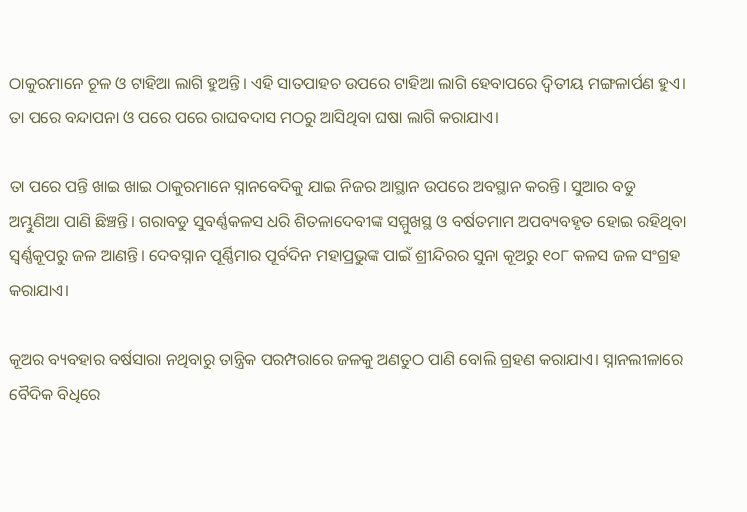ଠାକୁରମାନେ ଚୂଳ ଓ ଟାହିଆ ଲାଗି ହୁଅନ୍ତି। ଏହି ସାତପାହଚ ଉପରେ ଟାହିଆ ଲାଗି ହେବାପରେ ଦ୍ୱିତୀୟ ମଙ୍ଗଳାର୍ପଣ ହୁଏ। ତା ପରେ ବନ୍ଦାପନା ଓ ପରେ ପରେ ରାଘବଦାସ ମଠରୁ ଆସିଥିବା ଘଷା ଲାଗି କରାଯାଏ।

ତା ପରେ ପନ୍ତି ଖାଇ ଖାଇ ଠାକୁରମାନେ ସ୍ନାନବେଦିକୁ ଯାଇ ନିଜର ଆସ୍ଥାନ ଉପରେ ଅବସ୍ଥାନ କରନ୍ତି। ସୁଆର ବଡୁ ଅମ୍ଭୁଣିଆ ପାଣି ଛିଞ୍ଚନ୍ତି। ଗରାବଡୁ ସୁବର୍ଣ୍ଣକଳସ ଧରି ଶିତଳାଦେବୀଙ୍କ ସମ୍ମୁଖସ୍ଥ ଓ ବର୍ଷତମାମ ଅପବ୍ୟବହୃତ ହୋଇ ରହିଥିବା ସ୍ୱର୍ଣ୍ଣକୂପରୁ ଜଳ ଆଣନ୍ତି। ଦେବସ୍ନାନ ପୂର୍ଣ୍ଣିମାର ପୂର୍ବଦିନ ମହାପ୍ରଭୁଙ୍କ ପାଇଁ ଶ୍ରୀନ୍ଦିରର ସୁନା କୂଅରୁ ୧୦୮ କଳସ ଜଳ ସଂଗ୍ରହ କରାଯାଏ।

କୂଅର ବ୍ୟବହାର ବର୍ଷସାରା ନଥିବାରୁ ତାନ୍ତ୍ରିକ ପରମ୍ପରାରେ ଜଳକୁ ଅଣତୁଠ ପାଣି ବୋଲି ଗ୍ରହଣ କରାଯାଏ। ସ୍ନାନଲୀଳାରେ ବୈଦିକ ବିଧିରେ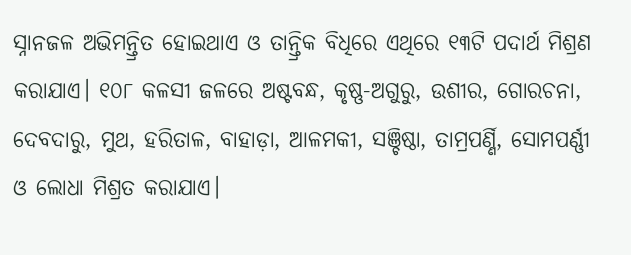ସ୍ନାନଜଳ ଅଭିମନ୍ତ୍ରିତ ହୋଇଥାଏ ଓ ତାନ୍ତ୍ରିକ ବିଧିରେ ଏଥିରେ ୧୩ଟି ପଦାର୍ଥ ମିଶ୍ରଣ କରାଯାଏ। ୧୦୮ କଳସୀ ଜଳରେ ଅଷ୍ଟବନ୍ଧ, କୃଷ୍ଣ-ଅଗୁରୁ, ଉଶୀର, ଗୋରଚନା, ଦେବଦାରୁ, ମୁଥ, ହରିତାଳ, ବାହାଡ଼ା, ଆଳମକୀ, ସଞ୍ଚିଷ୍ଠା, ତାମ୍ରପର୍ଣ୍ଣି, ସୋମପର୍ଣ୍ଣୀ ଓ ଲୋଧା ମିଶ୍ରତ କରାଯାଏ।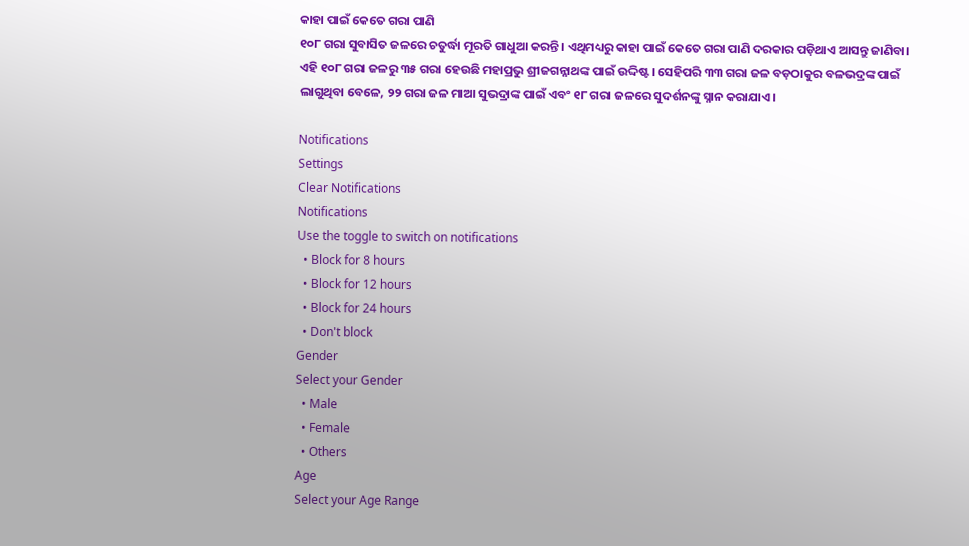କାହା ପାଇଁ କେତେ ଗରା ପାଣି
୧୦୮ ଗରା ସୁବାସିତ ଜଳରେ ଚତୁର୍ଦ୍ଧା ମୂରତି ଗାଧୁଆ କରନ୍ତି। ଏଥିମଧ୍ୟରୁ କାହା ପାଇଁ କେତେ ଗରା ପାଣି ଦରକାର ପଡ଼ିଥାଏ ଆସନ୍ତୁ ଜାଣିବା। ଏହି ୧୦୮ ଗରା ଜଳରୁ ୩୫ ଗରା ହେଉଛି ମହାପ୍ରଭୁ ଶ୍ରୀଜଗନ୍ନାଥଙ୍କ ପାଇଁ ଉଦ୍ଦିଷ୍ଟ। ସେହିପରି ୩୩ ଗରା ଜଳ ବଡ଼ଠାକୁର ବଳଭଦ୍ରଙ୍କ ପାଇଁ ଲାଗୁଥିବା ବେଳେ, ୨୨ ଗରା ଜଳ ମାଆ ସୁଭଦ୍ରାଙ୍କ ପାଇଁ ଏବଂ ୧୮ ଗରା ଜଳରେ ସୁଦର୍ଶନଙ୍କୁ ସ୍ନାନ କରାଯାଏ।

Notifications
Settings
Clear Notifications
Notifications
Use the toggle to switch on notifications
  • Block for 8 hours
  • Block for 12 hours
  • Block for 24 hours
  • Don't block
Gender
Select your Gender
  • Male
  • Female
  • Others
Age
Select your Age Range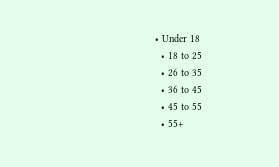• Under 18
  • 18 to 25
  • 26 to 35
  • 36 to 45
  • 45 to 55
  • 55+